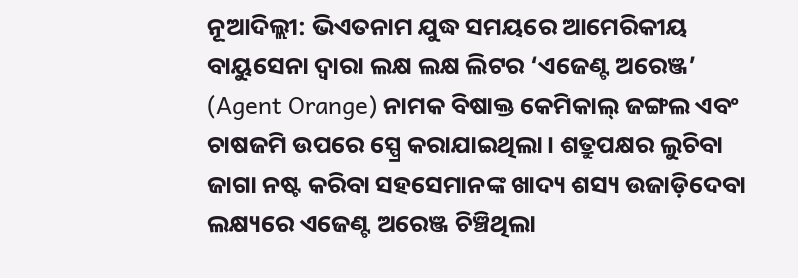ନୂଆଦିଲ୍ଲୀ: ଭିଏତନାମ ଯୁଦ୍ଧ ସମୟରେ ଆମେରିକୀୟ ବାୟୁସେନା ଦ୍ୱାରା ଲକ୍ଷ ଲକ୍ଷ ଲିଟର ‘ଏଜେଣ୍ଟ ଅରେଞ୍ଜ’ (Agent Orange) ନାମକ ବିଷାକ୍ତ କେମିକାଲ୍ ଜଙ୍ଗଲ ଏବଂ ଚାଷଜମି ଉପରେ ସ୍ପ୍ରେ କରାଯାଇଥିଲା। ଶତ୍ରୁପକ୍ଷର ଲୁଚିବା ଜାଗା ନଷ୍ଟ କରିବା ସହସେମାନଙ୍କ ଖାଦ୍ୟ ଶସ୍ୟ ଉଜାଡ଼ିଦେବା ଲକ୍ଷ୍ୟରେ ଏଜେଣ୍ଟ ଅରେଞ୍ଜ ଚିଞ୍ଚିଥିଲା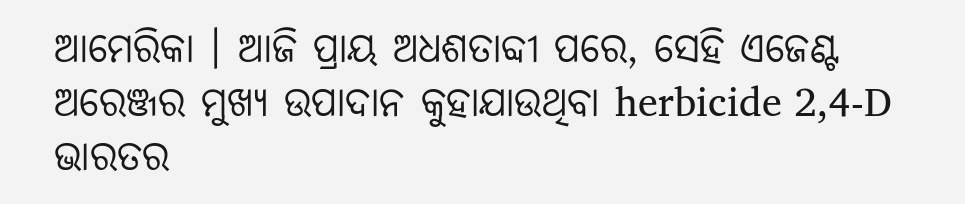ଆମେରିକା । ଆଜି ପ୍ରାୟ ଅଧଶତାବ୍ଦୀ ପରେ, ସେହି ଏଜେଣ୍ଟ ଅରେଞ୍ଜର ମୁଖ୍ୟ ଉପାଦାନ କୁହାଯାଉଥିବା herbicide 2,4-D ଭାରତର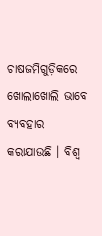ଚାଷଜମିଗୁଡ଼ିକରେ ଖୋଲାଖୋଲି ଭାବେ ବ୍ୟବହାର କରାଯାଉଛି । ବିଶ୍ୱ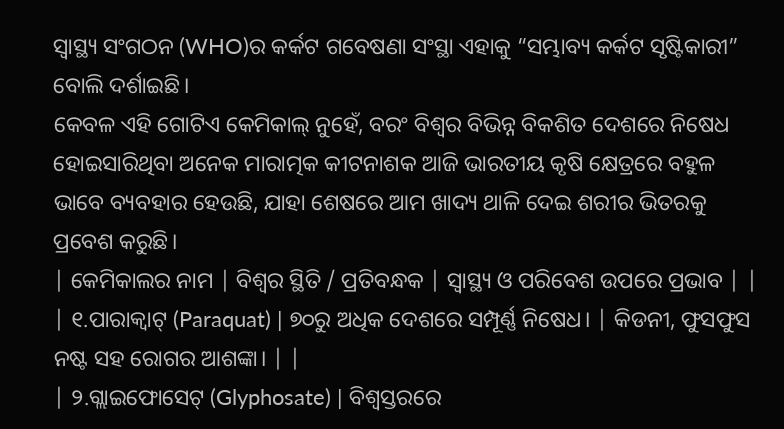ସ୍ୱାସ୍ଥ୍ୟ ସଂଗଠନ (WHO)ର କର୍କଟ ଗବେଷଣା ସଂସ୍ଥା ଏହାକୁ “ସମ୍ଭାବ୍ୟ କର୍କଟ ସୃଷ୍ଟିକାରୀ” ବୋଲି ଦର୍ଶାଇଛି।
କେବଳ ଏହି ଗୋଟିଏ କେମିକାଲ୍ ନୁହେଁ, ବରଂ ବିଶ୍ୱର ବିଭିନ୍ନ ବିକଶିତ ଦେଶରେ ନିଷେଧ ହୋଇସାରିଥିବା ଅନେକ ମାରାତ୍ମକ କୀଟନାଶକ ଆଜି ଭାରତୀୟ କୃଷି କ୍ଷେତ୍ରରେ ବହୁଳ ଭାବେ ବ୍ୟବହାର ହେଉଛି, ଯାହା ଶେଷରେ ଆମ ଖାଦ୍ୟ ଥାଳି ଦେଇ ଶରୀର ଭିତରକୁ ପ୍ରବେଶ କରୁଛି।
| କେମିକାଲର ନାମ | ବିଶ୍ୱର ସ୍ଥିତି / ପ୍ରତିବନ୍ଧକ | ସ୍ୱାସ୍ଥ୍ୟ ଓ ପରିବେଶ ଉପରେ ପ୍ରଭାବ | |
| ୧.ପାରାକ୍ୱାଟ୍ (Paraquat) | ୭୦ରୁ ଅଧିକ ଦେଶରେ ସମ୍ପୂର୍ଣ୍ଣ ନିଷେଧ। | କିଡନୀ, ଫୁସଫୁସ ନଷ୍ଟ ସହ ରୋଗର ଆଶଙ୍କା। | |
| ୨.ଗ୍ଲାଇଫୋସେଟ୍ (Glyphosate) | ବିଶ୍ୱସ୍ତରରେ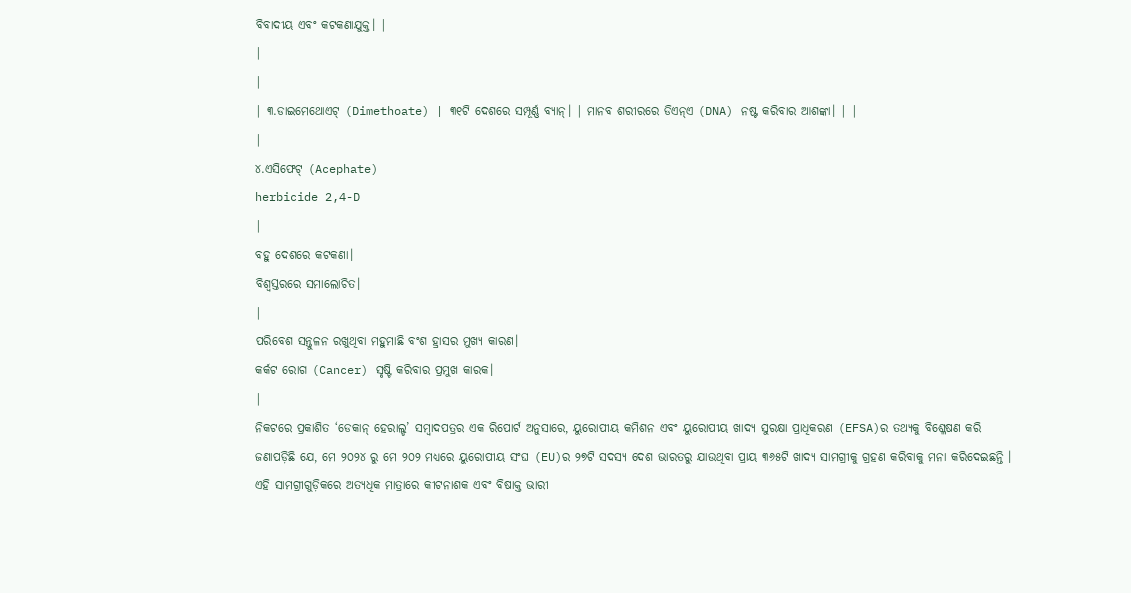ବିବାଦୀୟ ଏବଂ କଟକଣାଯୁକ୍ତ। |
|
|
| ୩.ଡାଇମେଥୋଏଟ୍ (Dimethoate) | ୩୧ଟି ଦେଶରେ ସମ୍ପୂର୍ଣ୍ଣ ବ୍ୟାନ୍। | ମାନବ ଶରୀରରେ ଡିଏନ୍ଏ (DNA) ନଷ୍ଟ କରିବାର ଆଶଙ୍କା। | |
|
୪.ଏସିଫେଟ୍ (Acephate)
herbicide 2,4-D
|
ବହୁ ଦେଶରେ କଟକଣା।
ବିଶ୍ୱସ୍ତରରେ ସମାଲୋଚିତ।
|
ପରିବେଶ ସନ୍ତୁଳନ ରଖୁଥିବା ମହୁମାଛି ବଂଶ ହ୍ରାସର ମୁଖ୍ୟ କାରଣ।
କର୍କଟ ରୋଗ (Cancer) ସୃଷ୍ଟି କରିବାର ପ୍ରମୁଖ କାରକ।
|
ନିକଟରେ ପ୍ରକାଶିତ ‘ଡେକାନ୍ ହେରାଲ୍ଡ’ ସମ୍ବାଦପତ୍ରର ଏକ ରିପୋର୍ଟ ଅନୁସାରେ, ୟୁରୋପୀୟ କମିଶନ ଏବଂ ୟୁରୋପୀୟ ଖାଦ୍ୟ ସୁରକ୍ଷା ପ୍ରାଧିକରଣ (EFSA)ର ତଥ୍ୟକୁ ବିଶ୍ଳେଷଣ କରି ଜଣାପଡ଼ିଛି ଯେ, ମେ ୨୦୨୪ ରୁ ମେ ୨୦୨ ମଧ୍ୟରେ ୟୁରୋପୀୟ ସଂଘ (EU)ର ୨୭ଟି ସଦସ୍ୟ ଦେଶ ଭାରତରୁ ଯାଉଥିବା ପ୍ରାୟ ୩୬୫ଟି ଖାଦ୍ୟ ସାମଗ୍ରୀକୁ ଗ୍ରହଣ କରିବାକୁ ମନା କରିଦେଇଛନ୍ତି । ଏହି ସାମଗ୍ରୀଗୁଡ଼ିକରେ ଅତ୍ୟଧିକ ମାତ୍ରାରେ କୀଟନାଶକ ଏବଂ ବିଷାକ୍ତ ଭାରୀ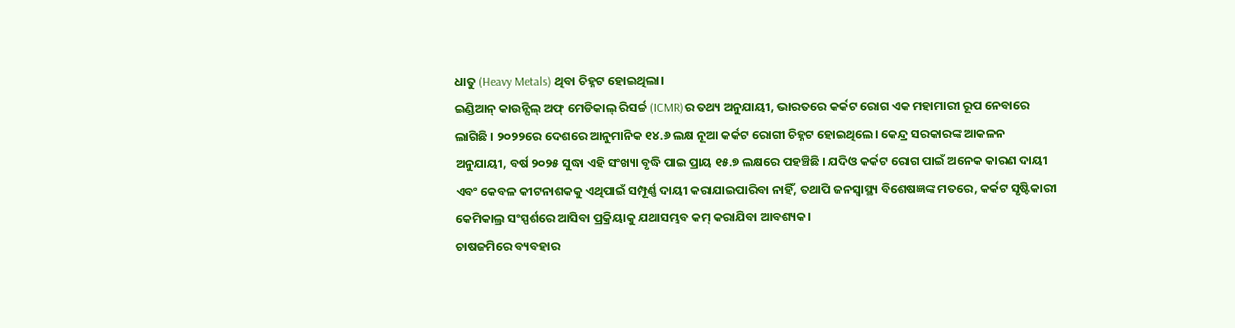ଧାତୁ (Heavy Metals) ଥିବା ଚିହ୍ନଟ ହୋଇଥିଲା।
ଇଣ୍ଡିଆନ୍ କାଉନ୍ସିଲ୍ ଅଫ୍ ମେଡିକାଲ୍ ରିସର୍ଚ୍ଚ (ICMR)ର ତଥ୍ୟ ଅନୁଯାୟୀ, ଭାରତରେ କର୍କଟ ରୋଗ ଏକ ମହାମାରୀ ରୂପ ନେବାରେ ଲାଗିଛି । ୨୦୨୨ରେ ଦେଶରେ ଆନୁମାନିକ ୧୪.୬ ଲକ୍ଷ ନୂଆ କର୍କଟ ରୋଗୀ ଚିହ୍ନଟ ହୋଇଥିଲେ। କେନ୍ଦ୍ର ସରକାରଙ୍କ ଆକଳନ ଅନୁଯାୟୀ, ବର୍ଷ ୨୦୨୫ ସୁଦ୍ଧା ଏହି ସଂଖ୍ୟା ବୃଦ୍ଧି ପାଇ ପ୍ରାୟ ୧୫.୭ ଲକ୍ଷରେ ପହଞ୍ଚିଛି । ଯଦିଓ କର୍କଟ ରୋଗ ପାଇଁ ଅନେକ କାରଣ ଦାୟୀ ଏବଂ କେବଳ କୀଟନାଶକକୁ ଏଥିପାଇଁ ସମ୍ପୂର୍ଣ୍ଣ ଦାୟୀ କରାଯାଇପାରିବା ନାହିଁ, ତଥାପି ଜନସ୍ୱାସ୍ଥ୍ୟ ବିଶେଷଜ୍ଞଙ୍କ ମତରେ, କର୍କଟ ସୃଷ୍ଟିକାରୀ କେମିକାଲ୍ର ସଂସ୍ପର୍ଶରେ ଆସିବା ପ୍ରକ୍ରିୟାକୁ ଯଥାସମ୍ଭବ କମ୍ କରାଯିବା ଆବଶ୍ୟକ।
ଚାଷଜମିରେ ବ୍ୟବହାର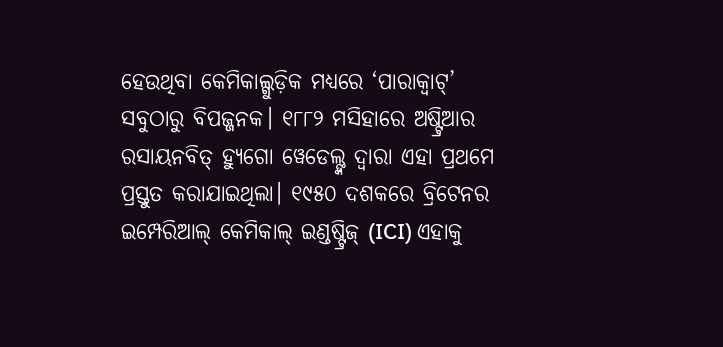ହେଉଥିବା କେମିକାଲ୍ଗୁଡ଼ିକ ମଧ୍ୟରେ ‘ପାରାକ୍ୱାଟ୍’ ସବୁଠାରୁ ବିପଜ୍ଜନକ। ୧୮୮୨ ମସିହାରେ ଅଷ୍ଟ୍ରିଆର ରସାୟନବିତ୍ ହ୍ୟୁଗୋ ୱେଡେଲ୍ଙ୍କ ଦ୍ୱାରା ଏହା ପ୍ରଥମେ ପ୍ରସ୍ତୁତ କରାଯାଇଥିଲା। ୧୯୫୦ ଦଶକରେ ବ୍ରିଟେନର ଇମ୍ପେରିଆଲ୍ କେମିକାଲ୍ ଇଣ୍ଡଷ୍ଟ୍ରିଜ୍ (ICI) ଏହାକୁ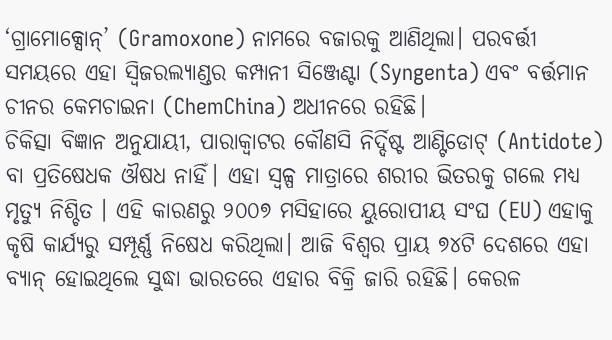‘ଗ୍ରାମୋକ୍ସୋନ୍’ (Gramoxone) ନାମରେ ବଜାରକୁ ଆଣିଥିଲା। ପରବର୍ତ୍ତୀ ସମୟରେ ଏହା ସ୍ୱିଜରଲ୍ୟାଣ୍ଡର କମ୍ପାନୀ ସିଞ୍ଜେଣ୍ଟା (Syngenta) ଏବଂ ବର୍ତ୍ତମାନ ଚୀନର କେମଚାଇନା (ChemChina) ଅଧୀନରେ ରହିଛି।
ଚିକିତ୍ସା ବିଜ୍ଞାନ ଅନୁଯାୟୀ, ପାରାକ୍ୱାଟର କୌଣସି ନିର୍ଦ୍ଦିଷ୍ଟ ଆଣ୍ଟିଡୋଟ୍ (Antidote) ବା ପ୍ରତିଷେଧକ ଔଷଧ ନାହିଁ। ଏହା ସ୍ୱଳ୍ପ ମାତ୍ରାରେ ଶରୀର ଭିତରକୁ ଗଲେ ମଧ୍ୟ ମୃତ୍ୟୁ ନିଶ୍ଚିତ । ଏହି କାରଣରୁ ୨୦୦୭ ମସିହାରେ ୟୁରୋପୀୟ ସଂଘ (EU) ଏହାକୁ କୃଷି କାର୍ଯ୍ୟରୁ ସମ୍ପୂର୍ଣ୍ଣ ନିଷେଧ କରିଥିଲା। ଆଜି ବିଶ୍ୱର ପ୍ରାୟ ୭୪ଟି ଦେଶରେ ଏହା ବ୍ୟାନ୍ ହୋଇଥିଲେ ସୁଦ୍ଧା ଭାରତରେ ଏହାର ବିକ୍ରି ଜାରି ରହିଛି। କେରଳ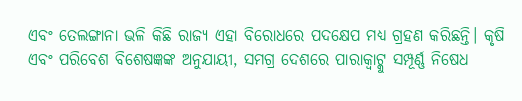ଏବଂ ତେଲଙ୍ଗାନା ଭଳି କିଛି ରାଜ୍ୟ ଏହା ବିରୋଧରେ ପଦକ୍ଷେପ ମଧ୍ୟ ଗ୍ରହଣ କରିଛନ୍ତି। କୃଷି ଏବଂ ପରିବେଶ ବିଶେଷଜ୍ଞଙ୍କ ଅନୁଯାୟୀ, ସମଗ୍ର ଦେଶରେ ପାରାକ୍ୱାଟ୍କୁ ସମ୍ପୂର୍ଣ୍ଣ ନିଷେଧ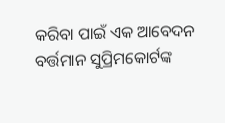କରିବା ପାଇଁ ଏକ ଆବେଦନ ବର୍ତ୍ତମାନ ସୁପ୍ରିମକୋର୍ଟଙ୍କ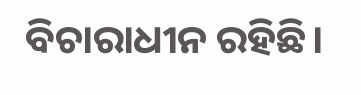ବିଚାରାଧୀନ ରହିଛି।